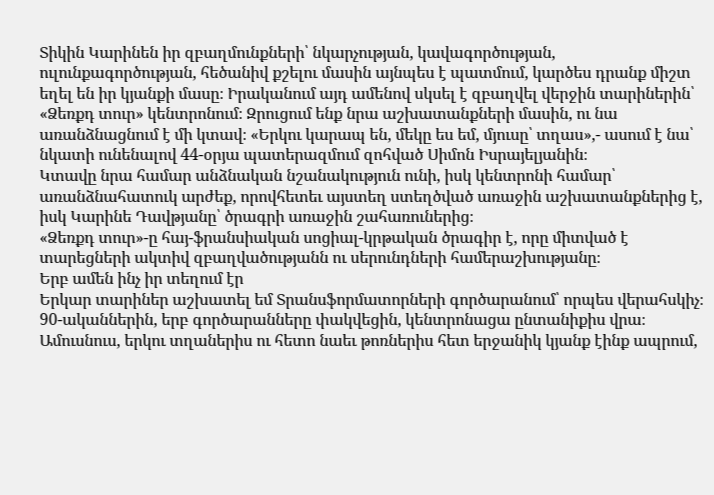Տիկին Կարինեն իր զբաղմունքների՝ նկարչության, կավագործության, ուլունքագործության, հեծանիվ քշելու մասին այնպես է պատմում, կարծես դրանք միշտ եղել են իր կյանքի մասը։ Իրականում այդ ամենով սկսել է զբաղվել վերջին տարիներին՝ «Ձեռքդ տուր» կենտրոնում։ Զրուցում ենք նրա աշխատանքների մասին, ու նա առանձնացնում է մի կտավ։ «Երկու կարապ են, մեկը ես եմ, մյուսը՝ տղաս»,- ասում է նա՝ նկատի ունենալով 44-օրյա պատերազմում զոհված Սիմոն Իսրայելյանին։
Կտավը նրա համար անձնական նշանակություն ունի, իսկ կենտրոնի համար՝ առանձնահատուկ արժեք, որովհետեւ այստեղ ստեղծված առաջին աշխատանքներից է, իսկ Կարինե Դավթյանը՝ ծրագրի առաջին շահառուներից։
«Ձեռքդ տուր»-ը հայ-ֆրանսիական սոցիալ-կրթական ծրագիր է, որը միտված է տարեցների ակտիվ զբաղվածությանն ու սերունդների համերաշխությանը։
Երբ ամեն ինչ իր տեղում էր
Երկար տարիներ աշխատել եմ Տրանսֆորմատորների գործարանում՝ որպես վերահսկիչ։ 90-ականներին, երբ գործարանները փակվեցին, կենտրոնացա ընտանիքիս վրա։ Ամուսնուս, երկու տղաներիս ու հետո նաեւ թոռներիս հետ երջանիկ կյանք էինք ապրում,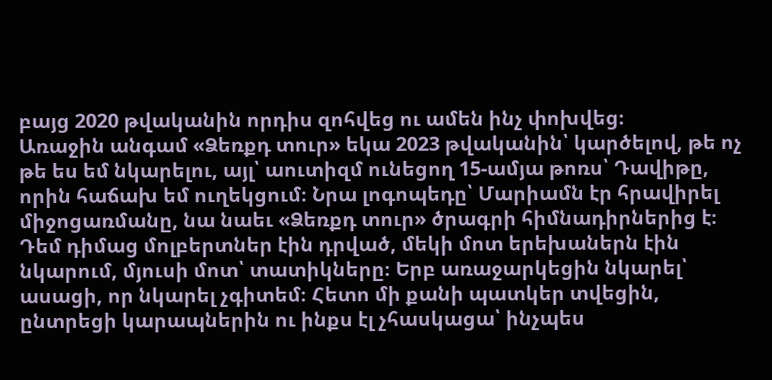բայց 2020 թվականին որդիս զոհվեց ու ամեն ինչ փոխվեց։
Առաջին անգամ «Ձեռքդ տուր» եկա 2023 թվականին՝ կարծելով, թե ոչ թե ես եմ նկարելու, այլ՝ աուտիզմ ունեցող 15-ամյա թոռս՝ Դավիթը, որին հաճախ եմ ուղեկցում։ Նրա լոգոպեդը՝ Մարիամն էր հրավիրել միջոցառմանը, նա նաեւ «Ձեռքդ տուր» ծրագրի հիմնադիրներից է։ Դեմ դիմաց մոլբերտներ էին դրված, մեկի մոտ երեխաներն էին նկարում, մյուսի մոտ՝ տատիկները։ Երբ առաջարկեցին նկարել՝ ասացի, որ նկարել չգիտեմ։ Հետո մի քանի պատկեր տվեցին, ընտրեցի կարապներին ու ինքս էլ չհասկացա՝ ինչպես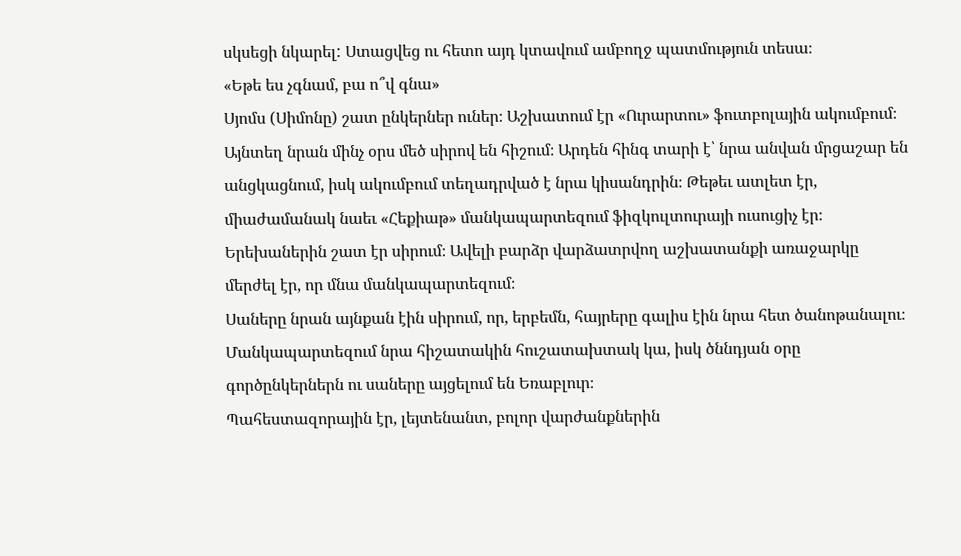սկսեցի նկարել: Ստացվեց ու հետո այդ կտավում ամբողջ պատմություն տեսա։
«Եթե ես չգնամ, բա ո՞վ գնա»
Սյոմս (Սիմոնը) շատ ընկերներ ուներ։ Աշխատում էր «Ուրարտու» ֆուտբոլային ակումբում։ Այնտեղ նրան մինչ օրս մեծ սիրով են հիշում։ Արդեն հինգ տարի է՝ նրա անվան մրցաշար են անցկացնում, իսկ ակումբում տեղադրված է նրա կիսանդրին։ Թեթեւ ատլետ էր, միաժամանակ նաեւ «Հեքիաթ» մանկապարտեզում ֆիզկուլտուրայի ուսուցիչ էր։ Երեխաներին շատ էր սիրում։ Ավելի բարձր վարձատրվող աշխատանքի առաջարկը մերժել էր, որ մնա մանկապարտեզում։
Սաները նրան այնքան էին սիրում, որ, երբեմն, հայրերը գալիս էին նրա հետ ծանոթանալու։ Մանկապարտեզում նրա հիշատակին հուշատախտակ կա, իսկ ծննդյան օրը գործընկերներն ու սաները այցելում են Եռաբլուր։
Պահեստազորային էր, լեյտենանտ, բոլոր վարժանքներին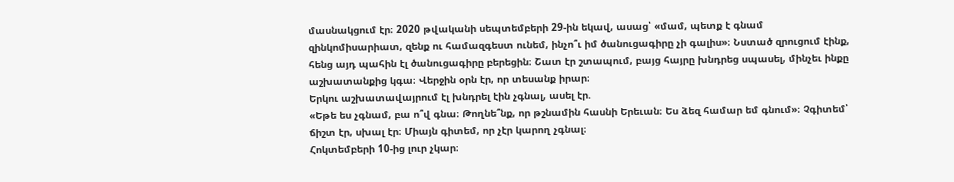մասնակցում էր։ 2020 թվականի սեպտեմբերի 29-ին եկավ, ասաց՝ «մամ, պետք է գնամ զինկոմիսարիատ, զենք ու համազգեստ ունեմ, ինչո՞ւ իմ ծանուցագիրը չի գալիս»։ Նստած զրուցում էինք, հենց այդ պահին էլ ծանուցագիրը բերեցին։ Շատ էր շտապում, բայց հայրը խնդրեց սպասել, մինչեւ ինքը աշխատանքից կգա։ Վերջին օրն էր, որ տեսանք իրար։
Երկու աշխատավայրում էլ խնդրել էին չգնալ, ասել էր.
«Եթե ես չգնամ, բա ո՞վ գնա։ Թողնե՞նք, որ թշնամին հասնի Երեւան։ Ես ձեզ համար եմ գնում»։ Չգիտեմ՝ ճիշտ էր, սխալ էր։ Միայն գիտեմ, որ չէր կարող չգնալ։
Հոկտեմբերի 10-ից լուր չկար։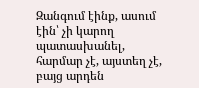Զանգում էինք, ասում էին՝ չի կարող պատասխանել, հարմար չէ, այստեղ չէ, բայց արդեն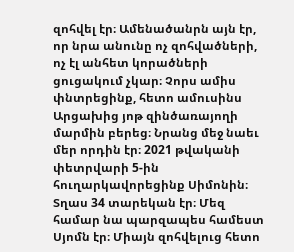զոհվել էր։ Ամենածանրն այն էր, որ նրա անունը ոչ զոհվածների, ոչ էլ անհետ կորածների ցուցակում չկար։ Չորս ամիս փնտրեցինք, հետո ամուսինս Արցախից յոթ զինծառայողի մարմին բերեց։ Նրանց մեջ նաեւ մեր որդին էր։ 2021 թվականի փետրվարի 5-ին հուղարկավորեցինք Սիմոնին։
Տղաս 34 տարեկան էր։ Մեզ համար նա պարզապես համեստ Սյոմն էր։ Միայն զոհվելուց հետո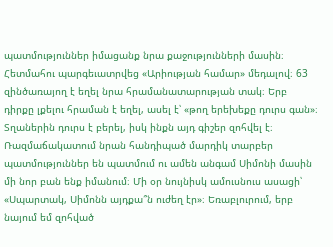պատմություններ իմացանք նրա քաջությունների մասին։ Հետմահու պարգեւատրվեց «Արիության համար» մեդալով։ 63 զինծառայող է եղել նրա հրամանատարության տակ։ Երբ դիրքը լքելու հրաման է եղել, ասել է՝ «թող երեխեքը դուրս գան»։ Տղաներին դուրս է բերել, իսկ ինքն այդ գիշեր զոհվել է։
Ռազմաճակատում նրան հանդիպած մարդիկ տարբեր պատմություններ են պատմում ու ամեն անգամ Սիմոնի մասին մի նոր բան ենք իմանում։ Մի օր նույնիսկ ամուսնուս ասացի՝ «Սպարտակ, Սիմոնն այդքա՞ն ուժեղ էր»։ Եռաբլուրում, երբ նայում եմ զոհված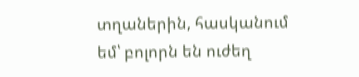տղաներին, հասկանում եմ՝ բոլորն են ուժեղ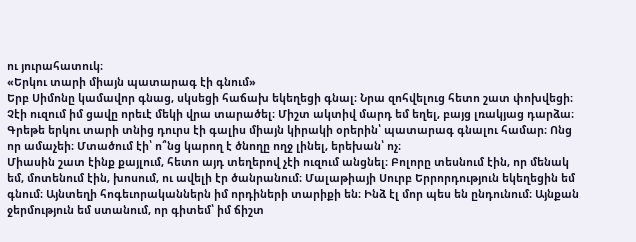ու յուրահատուկ։
«Երկու տարի միայն պատարագ էի գնում»
Երբ Սիմոնը կամավոր գնաց, սկսեցի հաճախ եկեղեցի գնալ։ Նրա զոհվելուց հետո շատ փոխվեցի։ Չէի ուզում իմ ցավը որեւէ մեկի վրա տարածել։ Միշտ ակտիվ մարդ եմ եղել, բայց լռակյաց դարձա։ Գրեթե երկու տարի տնից դուրս էի գալիս միայն կիրակի օրերին՝ պատարագ գնալու համար։ Ոնց որ ամաչեի։ Մտածում էի՝ ո՞նց կարող է ծնողը ողջ լինել, երեխան՝ ոչ։
Միասին շատ էինք քայլում, հետո այդ տեղերով չէի ուզում անցնել։ Բոլորը տեսնում էին, որ մենակ եմ, մոտենում էին, խոսում, ու ավելի էր ծանրանում։ Մալաթիայի Սուրբ Երրորդություն եկեղեցին եմ գնում։ Այնտեղի հոգեւորականներն իմ որդիների տարիքի են։ Ինձ էլ մոր պես են ընդունում։ Այնքան ջերմություն եմ ստանում, որ գիտեմ՝ իմ ճիշտ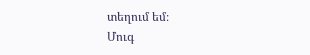տեղում եմ։
Մուգ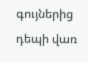գույներից դեպի վառ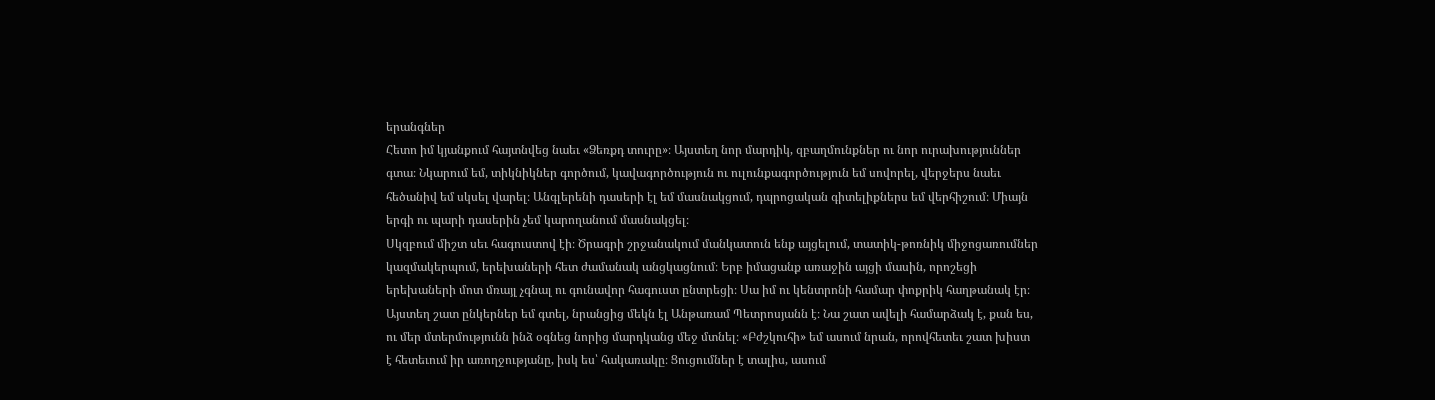երանգներ
Հետո իմ կյանքում հայտնվեց նաեւ «Ձեռքդ տուրը»։ Այստեղ նոր մարդիկ, զբաղմունքներ ու նոր ուրախություններ գտա։ Նկարում եմ, տիկնիկներ գործում, կավագործություն ու ուլունքագործություն եմ սովորել, վերջերս նաեւ հեծանիվ եմ սկսել վարել։ Անգլերենի դասերի էլ եմ մասնակցում, դպրոցական գիտելիքներս եմ վերհիշում։ Միայն երգի ու պարի դասերին չեմ կարողանում մասնակցել։
Սկզբում միշտ սեւ հագուստով էի։ Ծրագրի շրջանակում մանկատուն ենք այցելում, տատիկ-թոռնիկ միջոցառումներ կազմակերպում, երեխաների հետ ժամանակ անցկացնում։ Երբ իմացանք առաջին այցի մասին, որոշեցի երեխաների մոտ մռայլ չգնալ ու գունավոր հագուստ ընտրեցի։ Սա իմ ու կենտրոնի համար փոքրիկ հաղթանակ էր։
Այստեղ շատ ընկերներ եմ գտել, նրանցից մեկն էլ Անթառամ Պետրոսյանն է։ Նա շատ ավելի համարձակ է, քան ես, ու մեր մտերմությունն ինձ օգնեց նորից մարդկանց մեջ մտնել։ «Բժշկուհի» եմ ասում նրան, որովհետեւ շատ խիստ է հետեւում իր առողջությանը, իսկ ես՝ հակառակը։ Ցուցումներ է տալիս, ասում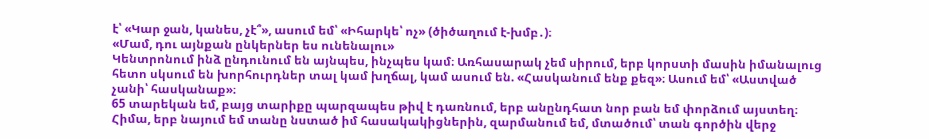է՝ «Կար ջան, կանես, չէ՞», ասում եմ՝ «Իհարկե՝ ոչ» (ծիծաղում է-խմբ․)։
«Մամ, դու այնքան ընկերներ ես ունենալու»
Կենտրոնում ինձ ընդունում են այնպես, ինչպես կամ։ Առհասարակ չեմ սիրում, երբ կորստի մասին իմանալուց հետո սկսում են խորհուրդներ տալ կամ խղճալ, կամ ասում են. «Հասկանում ենք քեզ»։ Ասում եմ՝ «Աստված չանի՝ հասկանաք»։
65 տարեկան եմ, բայց տարիքը պարզապես թիվ է դառնում, երբ անընդհատ նոր բան եմ փորձում այստեղ։ Հիմա, երբ նայում եմ տանը նստած իմ հասակակիցներին, զարմանում եմ, մտածում՝ տան գործին վերջ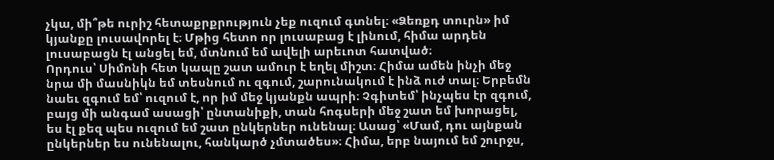չկա, մի՞թե ուրիշ հետաքրքրություն չեք ուզում գտնել։ «Ձեռքդ տուրն» իմ կյանքը լուսավորել է։ Մթից հետո որ լուսաբաց է լինում, հիմա արդեն լուսաբացն էլ անցել եմ, մտնում եմ ավելի արեւոտ հատված։
Որդուս՝ Սիմոնի հետ կապը շատ ամուր է եղել միշտ։ Հիմա ամեն ինչի մեջ նրա մի մասնիկն եմ տեսնում ու զգում, շարունակում է ինձ ուժ տալ։ Երբեմն նաեւ զգում եմ՝ ուզում է, որ իմ մեջ կյանքն ապրի։ Չգիտեմ՝ ինչպես էր զգում, բայց մի անգամ ասացի՝ ընտանիքի, տան հոգսերի մեջ շատ եմ խորացել, ես էլ քեզ պես ուզում եմ շատ ընկերներ ունենալ։ Ասաց՝ «Մամ, դու այնքան ընկերներ ես ունենալու, հանկարծ չմտածես»։ Հիմա, երբ նայում եմ շուրջս,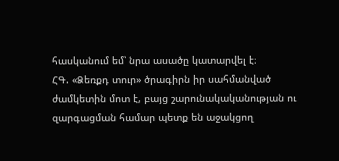հասկանում եմ՝ նրա ասածը կատարվել է։
ՀԳ. «Ձեռքդ տուր» ծրագիրն իր սահմանված ժամկետին մոտ է, բայց շարունակականության ու զարգացման համար պետք են աջակցող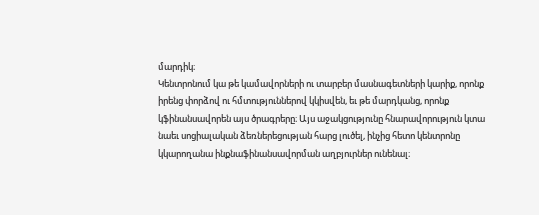մարդիկ։
Կենտրոնում կա թե կամավորների ու տարբեր մասնագետների կարիք, որոնք իրենց փորձով ու հմտություններով կկիսվեն, եւ թե մարդկանց, որոնք կֆինանսավորեն այս ծրագրերը։ Այս աջակցությունը հնարավորություն կտա նաեւ սոցիալական ձեռներեցության հարց լուծել, ինչից հետո կենտրոնը կկարողանա ինքնաֆինանսավորման աղբյուրներ ունենալ։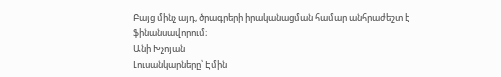Բայց մինչ այդ, ծրագրերի իրականացման համար անհրաժեշտ է ֆինանսավորում։
Անի Խչոյան
Լուսանկարները՝ Էմին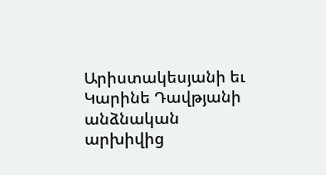Արիստակեսյանի եւ Կարինե Դավթյանի անձնական արխիվից